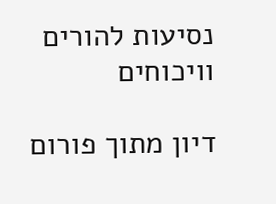נסיעות להורים וויכוחים

דיון מתוך פורום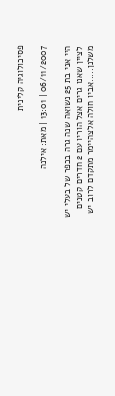פסיכולוגיה קלינית

06/11/2007 | 13:01 | מאת: אילנה

היי אני בת 25 נשואה שנה גרה בכפר של בעלי יש לציין שאנו גרים אצל הוריו עם 2 חדרים קטנים משלנן.....אביו חולה אלצהיימר מתקדם לרוב יש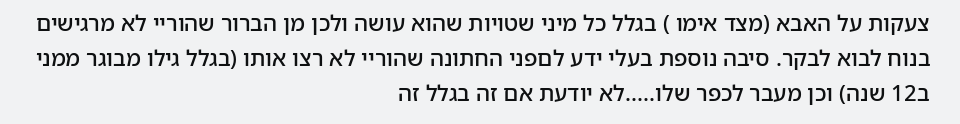צעקות על האבא (מצד אימו ) בגלל כל מיני שטויות שהוא עושה ולכן מן הברור שהוריי לא מרגישים בנוח לבוא לבקר. סיבה נוספת בעלי ידע לםפני החתונה שהוריי לא רצו אותו (בגלל גילו מבוגר ממני ב12 שנה) וכן מעבר לכפר שלו.....לא יודעת אם זה בגלל זה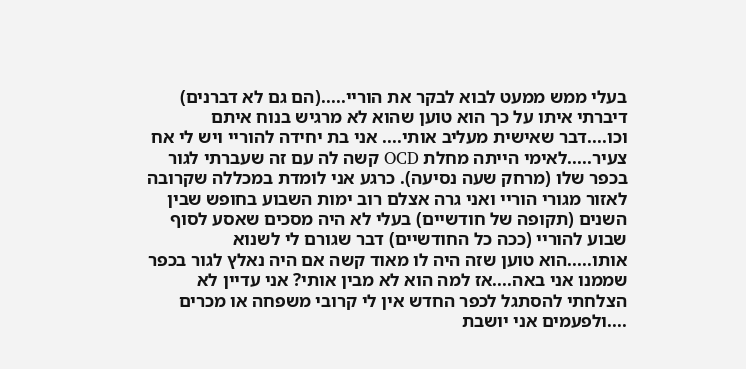בעלי ממש ממעט לבוא לבקר את הוריי.....(הם גם לא דברנים) דיברתי איתו על כך הוא טוען שהוא לא מרגיש בנוח איתם וכו....דבר שאישית מעליב אותי.... אני בת יחידה להוריי ויש לי אח צעיר.....לאימי הייתה מחלת OCD קשה לה עם זה שעברתי לגור בכפר שלו (מרחק שעה נסיעה). כרגע אני לומדת במכללה שקרובה לאזור מגורי הוריי ואני גרה אצלם רוב ימות השבוע בחופש שבין השנים (תקופה של חודשיים) בעלי לא היה מסכים שאסע לסוף שבוע להוריי (ככה כל החודשיים) דבר שגורם לי לשנוא אותו.....הוא טוען שזה היה לו מאוד קשה אם היה נאלץ לגור בכפר שממנו אני באה....אז למה הוא לא מבין אותי? אני עדיין לא הצלחתי להסתגל לכפר החדש אין לי קרובי משפחה או מכרים ....ולפעמים אני יושבת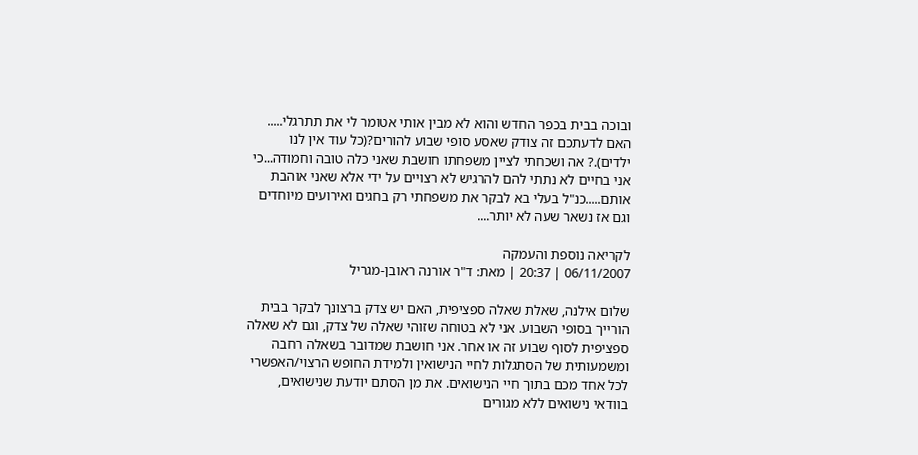ובוכה בבית בכפר החדש והוא לא מבין אותי אטומר לי את תתרגלי..... האם לדעתכם זה צודק שאסע סופי שבוע להורים?(כל עוד אין לנו ילדים).? אה ושכחתי לציין משפחתו חושבת שאני כלה טובה וחמודה...כי אני בחיים לא נתתי להם להרגיש לא רצויים על ידי אלא שאני אוהבת אותם.....כנ"ל בעלי בא לבקר את משפחתי רק בחגים ואירועים מיוחדים וגם אז נשאר שעה לא יותר....

לקריאה נוספת והעמקה
06/11/2007 | 20:37 | מאת: ד"ר אורנה ראובן-מגריל

שלום אילנה, שאלת שאלה ספציפית, האם יש צדק ברצונך לבקר בבית הורייך בסופי השבוע. אני לא בטוחה שזוהי שאלה של צדק, וגם לא שאלה ספציפית לסוף שבוע זה או אחר. אני חושבת שמדובר בשאלה רחבה ומשמעותית של הסתגלות לחיי הנישואין ולמידת החופש הרצוי/האפשרי לכל אחד מכם בתוך חיי הנישואים. את מן הסתם יודעת שנישואים, בוודאי נישואים ללא מגורים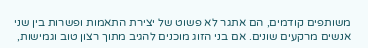משותפים קודמים, הם אתגר לא פשוט של יצירת התאמות ופשרות בין שני אנשים מרקעים שונים. אם בני הזוג מוכנים להגיב מתוך רצון טוב וגמישות,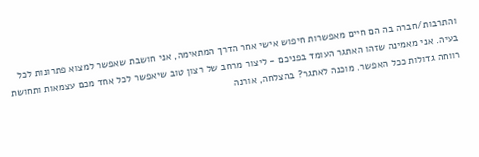והתרבות/חברה בה הם חיים מאפשרות חיפוש אישי אחר הדרך המתאימה, אני חושבת שאפשר למצוא פתרונות לכל בעיה. אני מאמינה שזהו האתגר העומד בפניכם - ליצור מרחב של רצון טוב שיאפשר לכל אחד מכם עצמאות ותחושת רווחה גדולות ככל האפשר. מוכנה לאתגר? בהצלחה, אורנה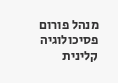מנהל פורום פסיכולוגיה קלינית